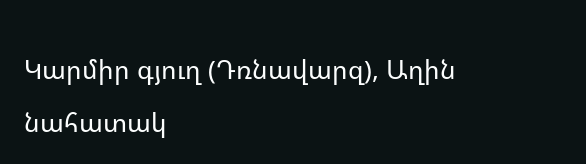Կարմիր գյուղ (Դռնավարզ), Աղին նահատակ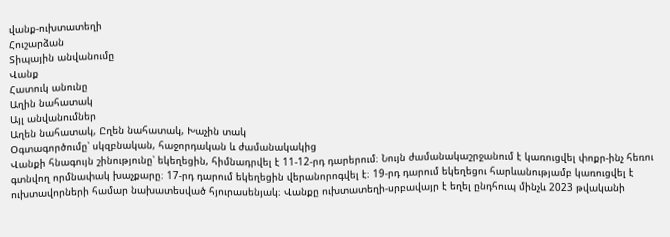վանք-ուխտատեղի
Հուշարձան
Տիպային անվանումը
Վանք
Հատուկ անունը
Աղին նահատակ
Այլ անվանումներ
Աղեն նահատակ, Ըղեն նահատակ, Խաչին տակ
Օգտագործումը՝ սկզբնական, հաջորդական և ժամանակակից
Վանքի հնագույն շինությունը՝ եկեղեցին, հիմնադրվել է 11-12-րդ դարերում։ Նույն ժամանակաշրջանում է կառուցվել փոքր-ինչ հեռու գտնվող որմնափակ խաչքարը։ 17-րդ դարում եկեղեցին վերանորոգվել է։ 19-րդ դարում եկեղեցու հարևանությամբ կառուցվել է ուխտավորների համար նախատեսված հյուրասենյակ։ Վանքը ուխտատեղի-սրբավայր է եղել ընդհուպ մինչև 2023 թվականի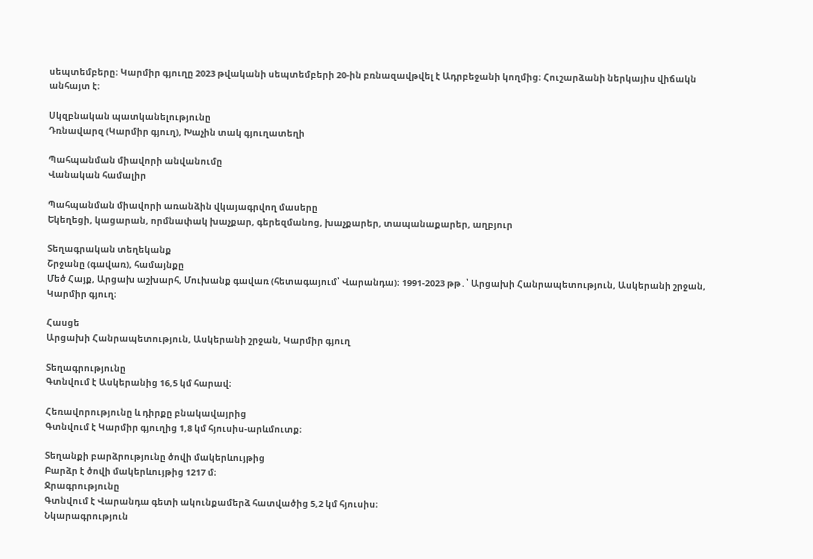սեպտեմբերը։ Կարմիր գյուղը 2023 թվականի սեպտեմբերի 20-ին բռնազավթվել է Ադրբեջանի կողմից։ Հուշարձանի ներկայիս վիճակն անհայտ է։

Սկզբնական պատկանելությունը
Դռնավարզ (Կարմիր գյուղ), Խաչին տակ գյուղատեղի

Պահպանման միավորի անվանումը
Վանական համալիր

Պահպանման միավորի առանձին վկայագրվող մասերը
Եկեղեցի, կացարան, որմնափակ խաչքար, գերեզմանոց, խաչքարեր, տապանաքարեր, աղբյուր

Տեղագրական տեղեկանք
Շրջանը (գավառ), համայնքը
Մեծ Հայք, Արցախ աշխարհ, Մուխանք գավառ (հետագայում՝ Վարանդա)։ 1991-2023 թթ․՝ Արցախի Հանրապետություն, Ասկերանի շրջան, Կարմիր գյուղ։

Հասցե
Արցախի Հանրապետություն, Ասկերանի շրջան, Կարմիր գյուղ

Տեղագրությունը
Գտնվում է Ասկերանից 16,5 կմ հարավ։

Հեռավորությունը և դիրքը բնակավայրից
Գտնվում է Կարմիր գյուղից 1,8 կմ հյուսիս-արևմուտք։

Տեղանքի բարձրությունը ծովի մակերևույթից
Բարձր է ծովի մակերևույթից 1217 մ։
Ջրագրությունը
Գտնվում է Վարանդա գետի ակունքամերձ հատվածից 5,2 կմ հյուսիս։
Նկարագրություն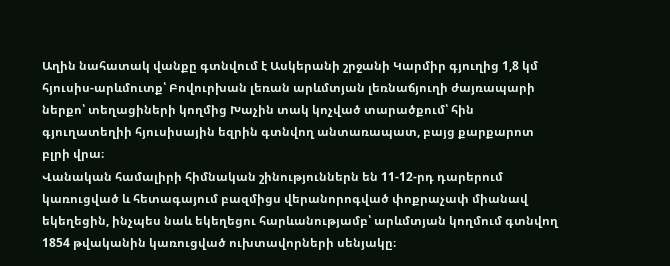Աղին նահատակ վանքը գտնվում է Ասկերանի շրջանի Կարմիր գյուղից 1,8 կմ հյուսիս-արևմուտք՝ Բովուրխան լեռան արևմտյան լեռնաճյուղի ժայռապարի ներքո՝ տեղացիների կողմից Խաչին տակ կոչված տարածքում՝ հին գյուղատեղիի հյուսիսային եզրին գտնվող անտառապատ, բայց քարքարոտ բլրի վրա։
Վանական համալիրի հիմնական շինություններն են 11-12-րդ դարերում կառուցված և հետագայում բազմիցս վերանորոգված փոքրաչափ միանավ եկեղեցին, ինչպես նաև եկեղեցու հարևանությամբ՝ արևմտյան կողմում գտնվող 1854 թվականին կառուցված ուխտավորների սենյակը։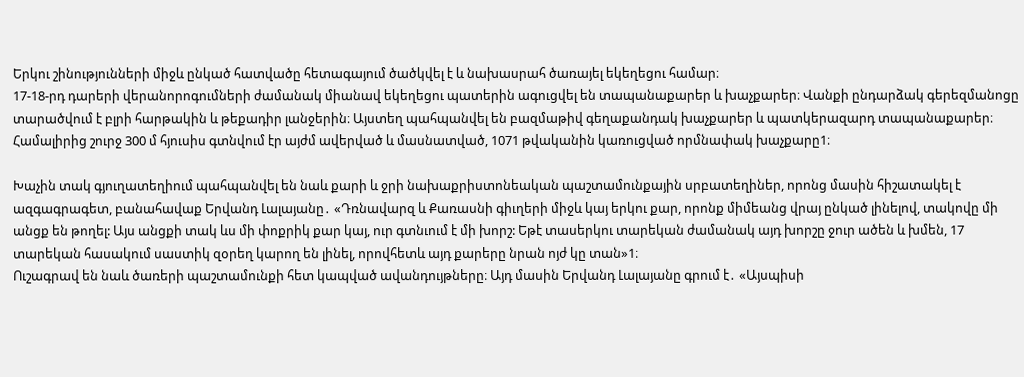Երկու շինությունների միջև ընկած հատվածը հետագայում ծածկվել է և նախասրահ ծառայել եկեղեցու համար։
17-18-րդ դարերի վերանորոգումների ժամանակ միանավ եկեղեցու պատերին ագուցվել են տապանաքարեր և խաչքարեր։ Վանքի ընդարձակ գերեզմանոցը տարածվում է բլրի հարթակին և թեքադիր լանջերին։ Այստեղ պահպանվել են բազմաթիվ գեղաքանդակ խաչքարեր և պատկերազարդ տապանաքարեր։
Համալիրից շուրջ 300 մ հյուսիս գտնվում էր այժմ ավերված և մասնատված, 1071 թվականին կառուցված որմնափակ խաչքարը1։

Խաչին տակ գյուղատեղիում պահպանվել են նաև քարի և ջրի նախաքրիստոնեական պաշտամունքային սրբատեղիներ, որոնց մասին հիշատակել է ազգագրագետ, բանահավաք Երվանդ Լալայանը․ «Դռնավարզ և Քառասնի գիւղերի միջև կայ երկու քար, որոնք միմեանց վրայ ընկած լինելով, տակովը մի անցք են թողել: Այս անցքի տակ ևս մի փոքրիկ քար կայ, ուր գտնւում է մի խորշ: Եթէ տասերկու տարեկան ժամանակ այդ խորշը ջուր ածեն և խմեն, 17 տարեկան հասակում սաստիկ զօրեղ կարող են լինել, որովհետև այդ քարերը նրան ոյժ կը տան»1։
Ուշագրավ են նաև ծառերի պաշտամունքի հետ կապված ավանդույթները։ Այդ մասին Երվանդ Լալայանը գրում է․ «Այսպիսի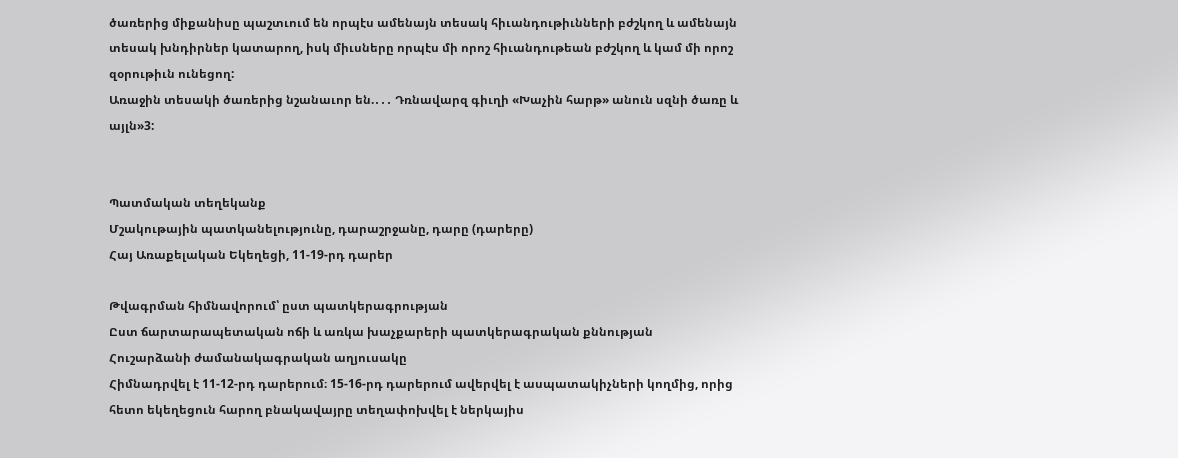ծառերից միքանիսը պաշտւում են որպէս ամենայն տեսակ հիւանդութիւնների բժշկող և ամենայն տեսակ խնդիրներ կատարող, իսկ միւսները որպէս մի որոշ հիւանդութեան բժշկող և կամ մի որոշ զօրութիւն ունեցող:
Առաջին տեսակի ծառերից նշանաւոր են.․․․ Դռնավարզ գիւղի «Խաչին հարթ» անուն սզնի ծառը և այլն»3:


Պատմական տեղեկանք
Մշակութային պատկանելությունը, դարաշրջանը, դարը (դարերը)
Հայ Առաքելական Եկեղեցի, 11-19-րդ դարեր

Թվագրման հիմնավորում՝ ըստ պատկերագրության
Ըստ ճարտարապետական ոճի և առկա խաչքարերի պատկերագրական քննության
Հուշարձանի ժամանակագրական աղյուսակը
Հիմնադրվել է 11-12-րդ դարերում։ 15-16-րդ դարերում ավերվել է ասպատակիչների կողմից, որից հետո եկեղեցուն հարող բնակավայրը տեղափոխվել է ներկայիս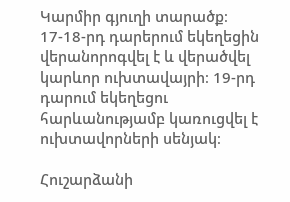Կարմիր գյուղի տարածք։ 17-18-րդ դարերում եկեղեցին վերանորոգվել է և վերածվել կարևոր ուխտավայրի։ 19-րդ դարում եկեղեցու հարևանությամբ կառուցվել է ուխտավորների սենյակ։

Հուշարձանի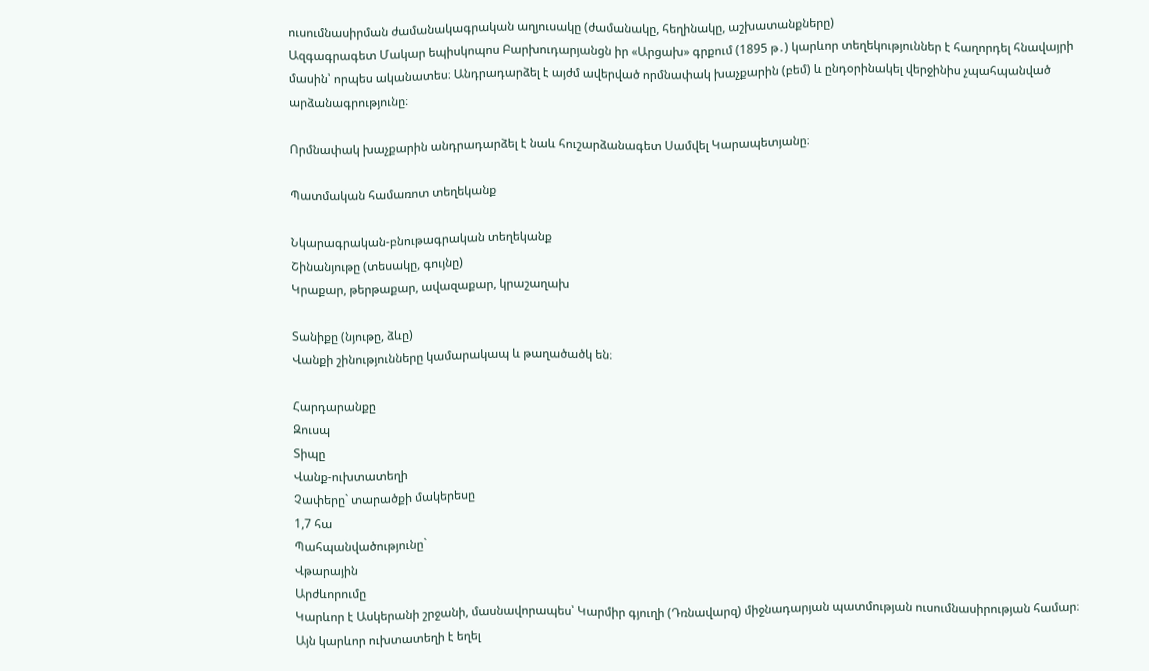ուսումնասիրման ժամանակագրական աղյուսակը (ժամանակը, հեղինակը, աշխատանքները)
Ազգագրագետ Մակար եպիսկոպոս Բարխուդարյանցն իր «Արցախ» գրքում (1895 թ․) կարևոր տեղեկություններ է հաղորդել հնավայրի մասին՝ որպես ականատես։ Անդրադարձել է այժմ ավերված որմնափակ խաչքարին (բեմ) և ընդօրինակել վերջինիս չպահպանված արձանագրությունը։

Որմնափակ խաչքարին անդրադարձել է նաև հուշարձանագետ Սամվել Կարապետյանը։

Պատմական համառոտ տեղեկանք

Նկարագրական-բնութագրական տեղեկանք
Շինանյութը (տեսակը, գույնը)
Կրաքար, թերթաքար, ավազաքար, կրաշաղախ

Տանիքը (նյութը, ձևը)
Վանքի շինությունները կամարակապ և թաղածածկ են։

Հարդարանքը
Զուսպ
Տիպը
Վանք-ուխտատեղի
Չափերը` տարածքի մակերեսը
1,7 հա
Պահպանվածությունը`
Վթարային
Արժևորումը
Կարևոր է Ասկերանի շրջանի, մասնավորապես՝ Կարմիր գյուղի (Դռնավարզ) միջնադարյան պատմության ուսումնասիրության համար։ Այն կարևոր ուխտատեղի է եղել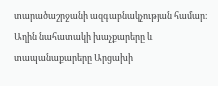տարածաշրջանի ազգաբնակչության համար։ Աղին նահատակի խաչքարերը և տապանաքարերը Արցախի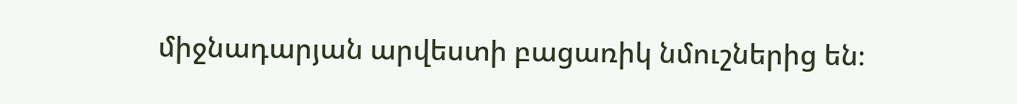միջնադարյան արվեստի բացառիկ նմուշներից են։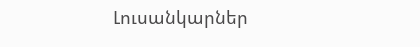Լուսանկարներ